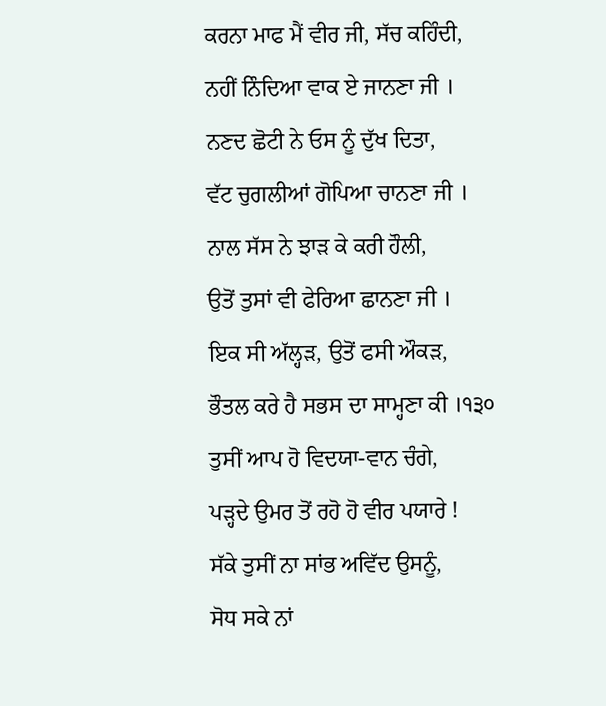ਕਰਨਾ ਮਾਫ ਮੈਂ ਵੀਰ ਜੀ, ਸੱਚ ਕਹਿੰਦੀ,
ਨਹੀਂ ਨਿੰਦਿਆ ਵਾਕ ਏ ਜਾਨਣਾ ਜੀ ।
ਨਣਦ ਛੋਟੀ ਨੇ ਓਸ ਨੂੰ ਦੁੱਖ ਦਿਤਾ,
ਵੱਟ ਚੁਗਲੀਆਂ ਗੋਪਿਆ ਚਾਨਣਾ ਜੀ ।
ਨਾਲ ਸੱਸ ਨੇ ਝਾੜ ਕੇ ਕਰੀ ਹੌਲੀ,
ਉਤੋਂ ਤੁਸਾਂ ਵੀ ਫੇਰਿਆ ਛਾਨਣਾ ਜੀ ।
ਇਕ ਸੀ ਅੱਲ੍ਹੜ, ਉਤੋਂ ਫਸੀ ਔਕੜ,
ਭੌਤਲ ਕਰੇ ਹੈ ਸਭਸ ਦਾ ਸਾਮ੍ਹਣਾ ਕੀ ।੧੩੦
ਤੁਸੀਂ ਆਪ ਹੋ ਵਿਦਯਾ-ਵਾਨ ਚੰਗੇ,
ਪੜ੍ਹਦੇ ਉਮਰ ਤੋਂ ਰਹੋ ਹੋ ਵੀਰ ਪਯਾਰੇ !
ਸੱਕੇ ਤੁਸੀਂ ਨਾ ਸਾਂਭ ਅਵਿੱਦ ਉਸਨੂੰ,
ਸੋਧ ਸਕੇ ਨਾਂ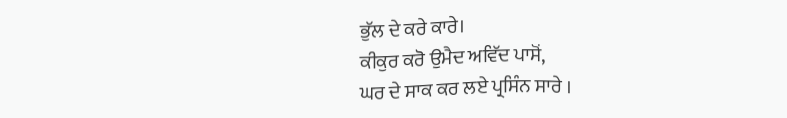ਭੁੱਲ ਦੇ ਕਰੇ ਕਾਰੇ।
ਕੀਕੁਰ ਕਰੋ ਉਮੈਦ ਅਵਿੱਦ ਪਾਸੋਂ,
ਘਰ ਦੇ ਸਾਕ ਕਰ ਲਏ ਪ੍ਰਸਿੰਨ ਸਾਰੇ ।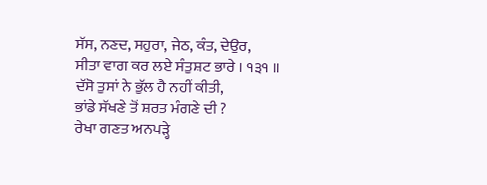ਸੱਸ, ਨਣਦ, ਸਹੁਰਾ, ਜੇਠ, ਕੰਤ, ਦੇਉਰ,
ਸੀਤਾ ਵਾਗ ਕਰ ਲਏ ਸੰਤੁਸ਼ਟ ਭਾਰੇ । ੧੩੧ ॥
ਦੱਸੋ ਤੁਸਾਂ ਨੇ ਭੁੱਲ ਹੈ ਨਹੀਂ ਕੀਤੀ,
ਭਾਂਡੇ ਸੱਖਣੇ ਤੋਂ ਸ਼ਰਤ ਮੰਗਣੇ ਦੀ ?
ਰੇਖਾ ਗਣਤ ਅਨਪੜ੍ਹੇ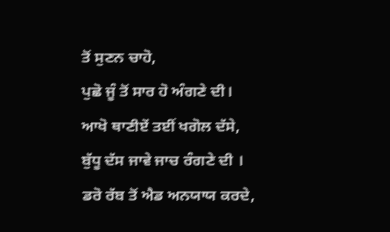ਤੋਂ ਸੁਣਨ ਚਾਹੋ,
ਪੁਛੋ ਜੂੰ ਤੋਂ ਸਾਰ ਹੋ ਅੰਗਣੇ ਦੀ।
ਆਖੋ ਥਾਣੀਏਂ ਤਈਂ ਖਗੋਲ ਦੱਸੇ,
ਬੁੱਧੂ ਦੱਸ ਜਾਵੇ ਜਾਚ ਰੰਗਣੇ ਦੀ ।
ਡਰੋ ਰੱਬ ਤੋਂ ਐਡ ਅਨਯਾਯ ਕਰਦੇ,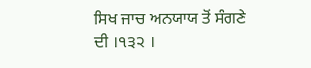ਸਿਖ ਜਾਚ ਅਨਯਾਯ ਤੋਂ ਸੰਗਣੇ ਦੀ ।੧੩੨ ।